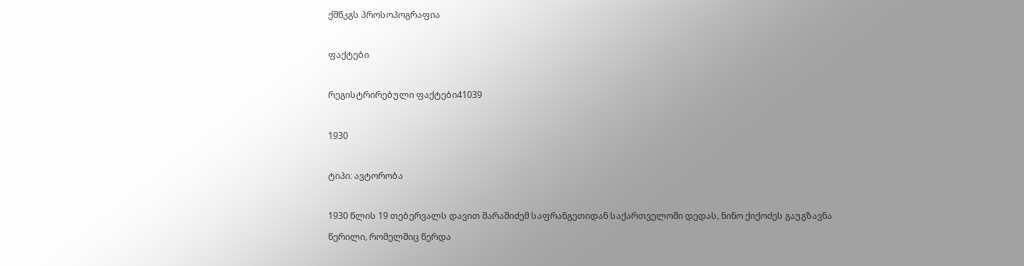ქშწკგს პროსოპოგრაფია

ფაქტები

რეგისტრირებული ფაქტები41039

1930

ტიპი: ავტორობა

1930 წლის 19 თებერვალს დავით შარაშიძემ საფრანგეთიდან საქართველოში დედას, ნინო ქიქოძეს გაუგზავნა წერილი, რომელშიც წერდა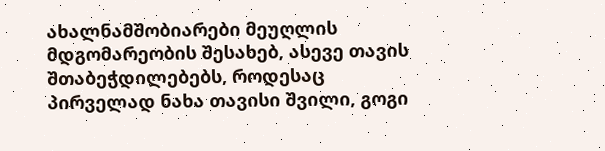ახალნამშობიარები მეუღლის მდგომარეობის შესახებ, ასევე თავის შთაბეჭდილებებს, როდესაც პირველად ნახა თავისი შვილი, გოგი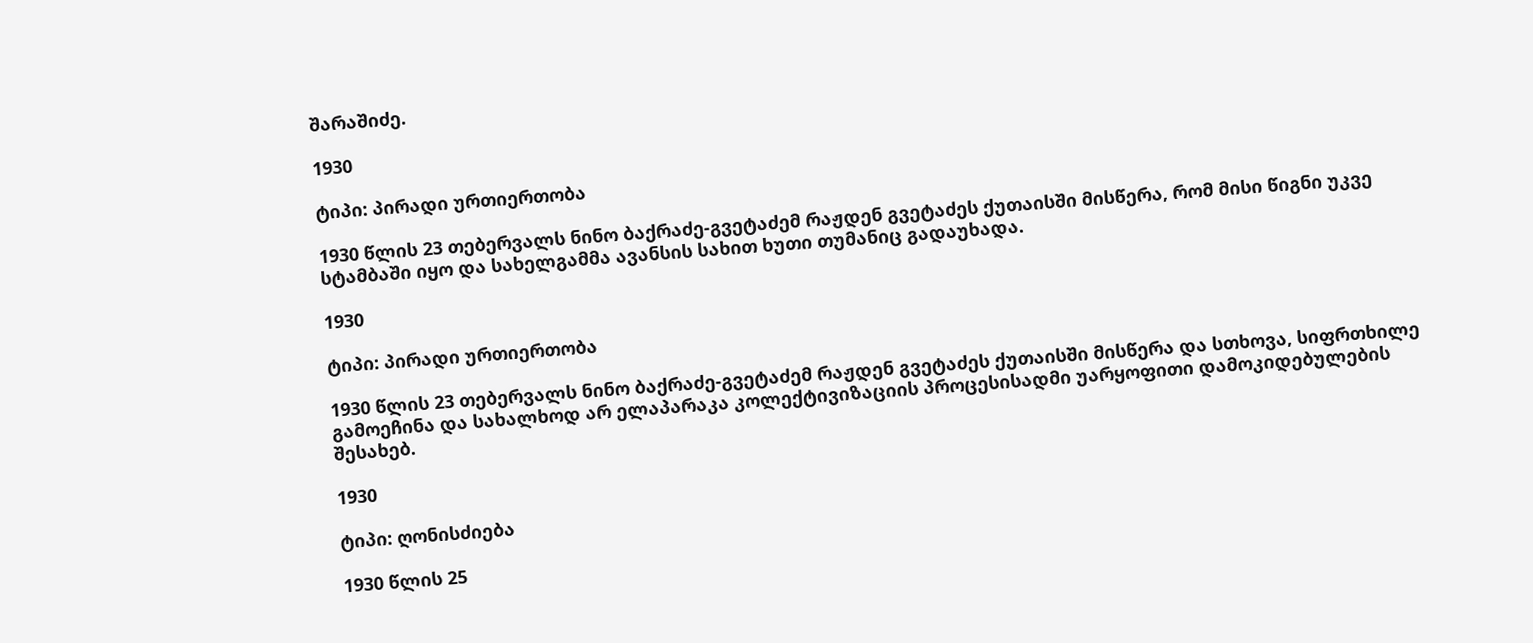შარაშიძე.

1930

ტიპი: პირადი ურთიერთობა

1930 წლის 23 თებერვალს ნინო ბაქრაძე-გვეტაძემ რაჟდენ გვეტაძეს ქუთაისში მისწერა, რომ მისი წიგნი უკვე სტამბაში იყო და სახელგამმა ავანსის სახით ხუთი თუმანიც გადაუხადა.

1930

ტიპი: პირადი ურთიერთობა

1930 წლის 23 თებერვალს ნინო ბაქრაძე-გვეტაძემ რაჟდენ გვეტაძეს ქუთაისში მისწერა და სთხოვა, სიფრთხილე გამოეჩინა და სახალხოდ არ ელაპარაკა კოლექტივიზაციის პროცესისადმი უარყოფითი დამოკიდებულების შესახებ.

1930

ტიპი: ღონისძიება

1930 წლის 25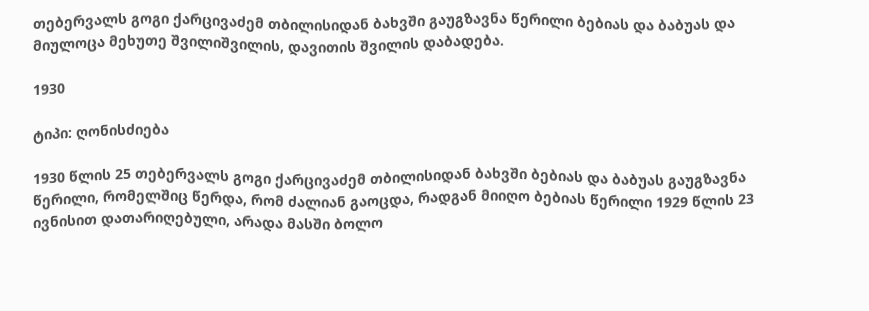თებერვალს გოგი ქარცივაძემ თბილისიდან ბახვში გაუგზავნა წერილი ბებიას და ბაბუას და მიულოცა მეხუთე შვილიშვილის, დავითის შვილის დაბადება.

1930

ტიპი: ღონისძიება

1930 წლის 25 თებერვალს გოგი ქარცივაძემ თბილისიდან ბახვში ბებიას და ბაბუას გაუგზავნა წერილი, რომელშიც წერდა, რომ ძალიან გაოცდა, რადგან მიიღო ბებიას წერილი 1929 წლის 23 ივნისით დათარიღებული, არადა მასში ბოლო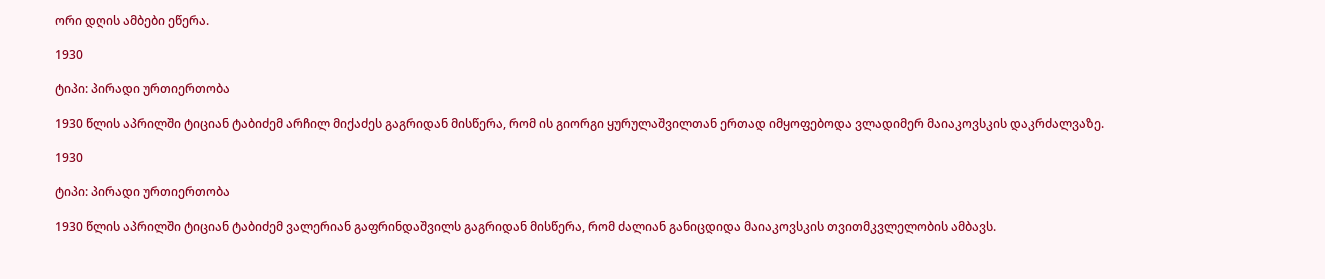ორი დღის ამბები ეწერა.

1930

ტიპი: პირადი ურთიერთობა

1930 წლის აპრილში ტიციან ტაბიძემ არჩილ მიქაძეს გაგრიდან მისწერა, რომ ის გიორგი ყურულაშვილთან ერთად იმყოფებოდა ვლადიმერ მაიაკოვსკის დაკრძალვაზე.

1930

ტიპი: პირადი ურთიერთობა

1930 წლის აპრილში ტიციან ტაბიძემ ვალერიან გაფრინდაშვილს გაგრიდან მისწერა, რომ ძალიან განიცდიდა მაიაკოვსკის თვითმკვლელობის ამბავს.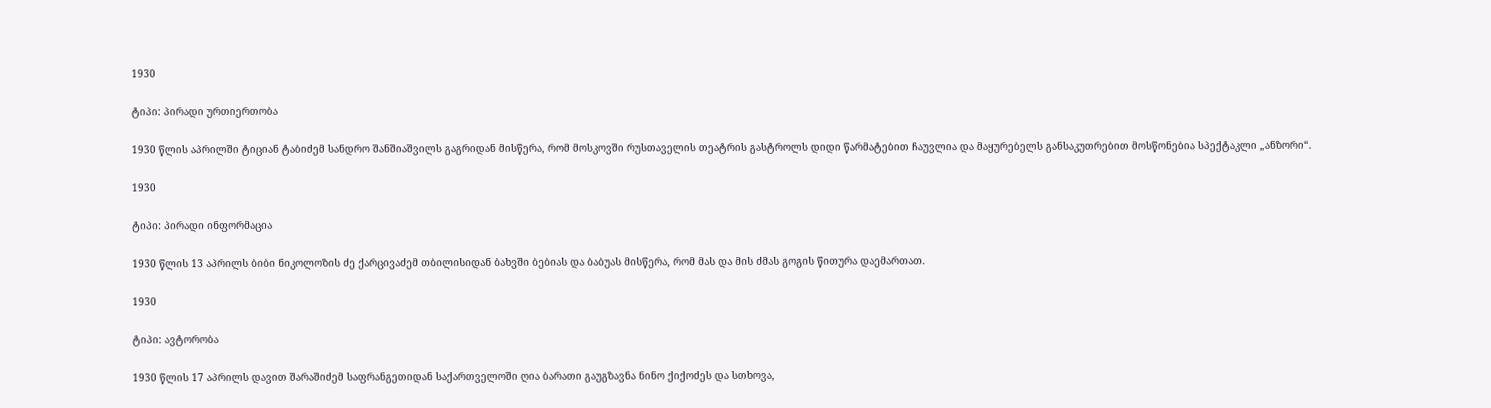1930

ტიპი: პირადი ურთიერთობა

1930 წლის აპრილში ტიციან ტაბიძემ სანდრო შანშიაშვილს გაგრიდან მისწერა, რომ მოსკოვში რუსთაველის თეატრის გასტროლს დიდი წარმატებით ჩაუვლია და მაყურებელს განსაკუთრებით მოსწონებია სპექტაკლი „ანზორი“.

1930

ტიპი: პირადი ინფორმაცია

1930 წლის 13 აპრილს ბიბი ნიკოლოზის ძე ქარცივაძემ თბილისიდან ბახვში ბებიას და ბაბუას მისწერა, რომ მას და მის ძმას გოგის წითურა დაემართათ.

1930

ტიპი: ავტორობა

1930 წლის 17 აპრილს დავით შარაშიძემ საფრანგეთიდან საქართველოში ღია ბარათი გაუგზავნა ნინო ქიქოძეს და სთხოვა,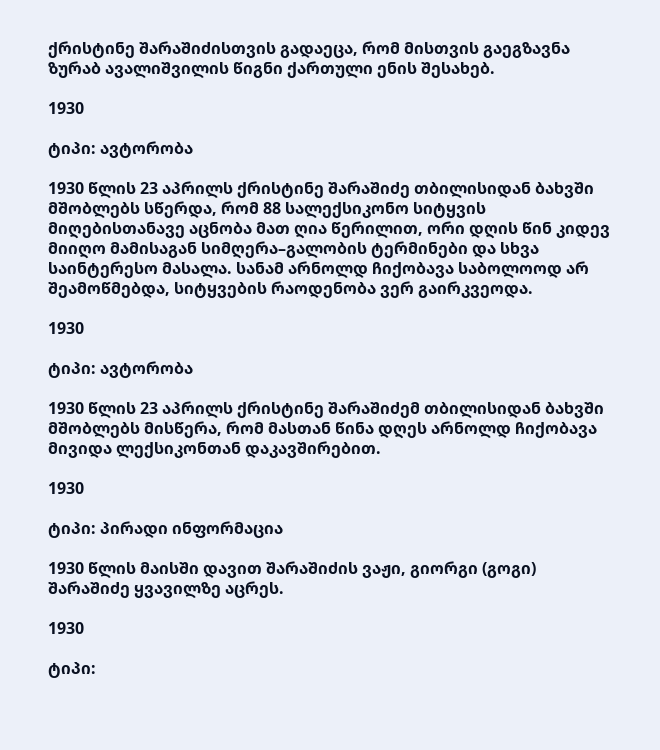ქრისტინე შარაშიძისთვის გადაეცა, რომ მისთვის გაეგზავნა ზურაბ ავალიშვილის წიგნი ქართული ენის შესახებ.

1930

ტიპი: ავტორობა

1930 წლის 23 აპრილს ქრისტინე შარაშიძე თბილისიდან ბახვში მშობლებს სწერდა, რომ 88 სალექსიკონო სიტყვის მიღებისთანავე აცნობა მათ ღია წერილით, ორი დღის წინ კიდევ მიიღო მამისაგან სიმღერა–გალობის ტერმინები და სხვა საინტერესო მასალა. სანამ არნოლდ ჩიქობავა საბოლოოდ არ შეამოწმებდა, სიტყვების რაოდენობა ვერ გაირკვეოდა.

1930

ტიპი: ავტორობა

1930 წლის 23 აპრილს ქრისტინე შარაშიძემ თბილისიდან ბახვში მშობლებს მისწერა, რომ მასთან წინა დღეს არნოლდ ჩიქობავა მივიდა ლექსიკონთან დაკავშირებით.

1930

ტიპი: პირადი ინფორმაცია

1930 წლის მაისში დავით შარაშიძის ვაჟი, გიორგი (გოგი) შარაშიძე ყვავილზე აცრეს.

1930

ტიპი: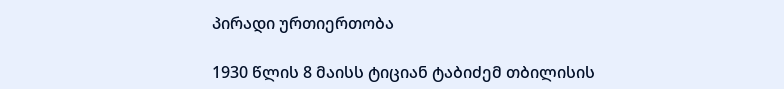პირადი ურთიერთობა

1930 წლის 8 მაისს ტიციან ტაბიძემ თბილისის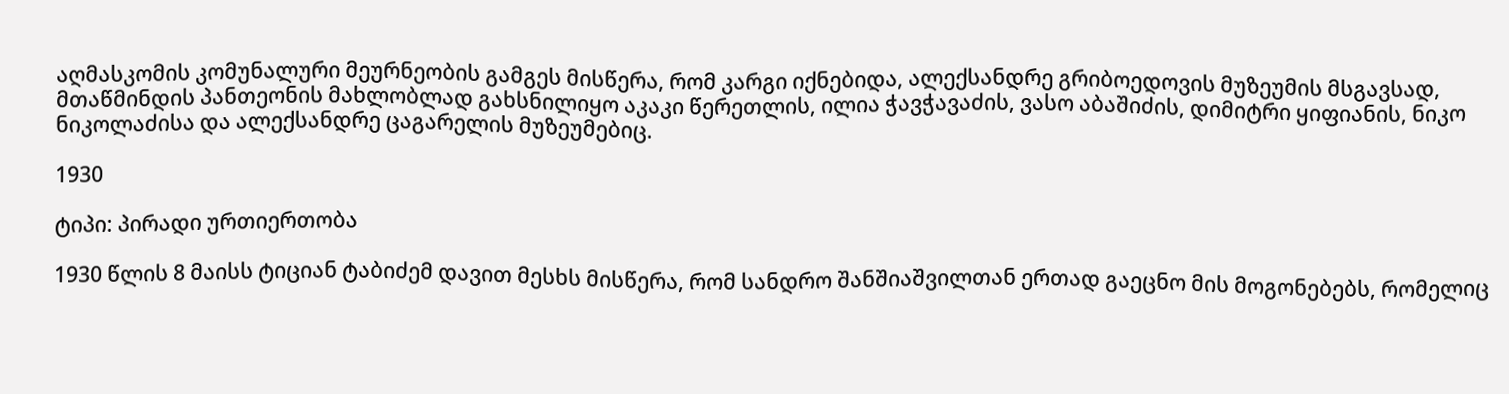აღმასკომის კომუნალური მეურნეობის გამგეს მისწერა, რომ კარგი იქნებიდა, ალექსანდრე გრიბოედოვის მუზეუმის მსგავსად, მთაწმინდის პანთეონის მახლობლად გახსნილიყო აკაკი წერეთლის, ილია ჭავჭავაძის, ვასო აბაშიძის, დიმიტრი ყიფიანის, ნიკო ნიკოლაძისა და ალექსანდრე ცაგარელის მუზეუმებიც.

1930

ტიპი: პირადი ურთიერთობა

1930 წლის 8 მაისს ტიციან ტაბიძემ დავით მესხს მისწერა, რომ სანდრო შანშიაშვილთან ერთად გაეცნო მის მოგონებებს, რომელიც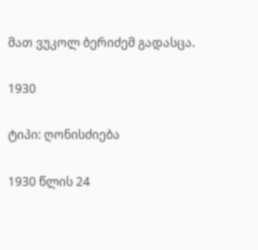მათ ვუკოლ ბერიძემ გადასცა.

1930

ტიპი: ღონისძიება

1930 წლის 24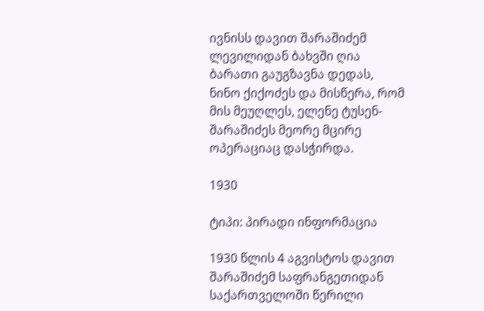ივნისს დავით შარაშიძემ ლევილიდან ბახვში ღია ბარათი გაუგზავნა დედას, ნინო ქიქოძეს და მისწერა, რომ მის მეუღლეს, ელენე ტუსენ-შარაშიძეს მეორე მცირე ოპერაციაც დასჭირდა.

1930

ტიპი: პირადი ინფორმაცია

1930 წლის 4 აგვისტოს დავით შარაშიძემ საფრანგეთიდან საქართველოში წერილი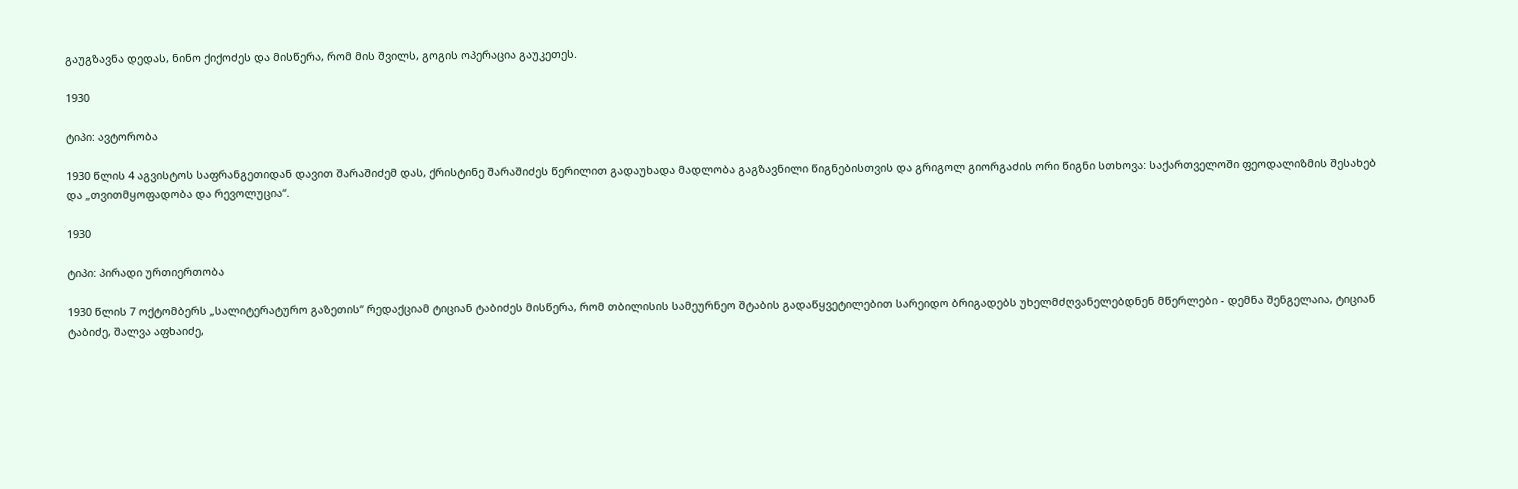გაუგზავნა დედას, ნინო ქიქოძეს და მისწერა, რომ მის შვილს, გოგის ოპერაცია გაუკეთეს.

1930

ტიპი: ავტორობა

1930 წლის 4 აგვისტოს საფრანგეთიდან დავით შარაშიძემ დას, ქრისტინე შარაშიძეს წერილით გადაუხადა მადლობა გაგზავნილი წიგნებისთვის და გრიგოლ გიორგაძის ორი წიგნი სთხოვა: საქართველოში ფეოდალიზმის შესახებ და „თვითმყოფადობა და რევოლუცია“.

1930

ტიპი: პირადი ურთიერთობა

1930 წლის 7 ოქტომბერს „სალიტერატურო გაზეთის“ რედაქციამ ტიციან ტაბიძეს მისწერა, რომ თბილისის სამეურნეო შტაბის გადაწყვეტილებით სარეიდო ბრიგადებს უხელმძღვანელებდნენ მწერლები - დემნა შენგელაია, ტიციან ტაბიძე, შალვა აფხაიძე,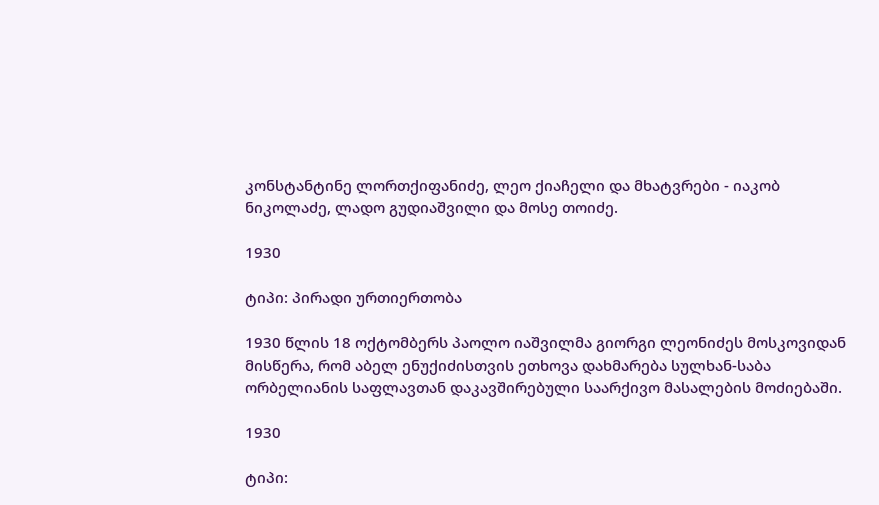კონსტანტინე ლორთქიფანიძე, ლეო ქიაჩელი და მხატვრები - იაკობ ნიკოლაძე, ლადო გუდიაშვილი და მოსე თოიძე.

1930

ტიპი: პირადი ურთიერთობა

1930 წლის 18 ოქტომბერს პაოლო იაშვილმა გიორგი ლეონიძეს მოსკოვიდან მისწერა, რომ აბელ ენუქიძისთვის ეთხოვა დახმარება სულხან-საბა ორბელიანის საფლავთან დაკავშირებული საარქივო მასალების მოძიებაში.

1930

ტიპი: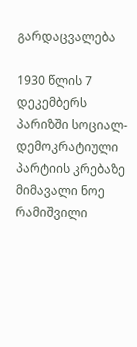გარდაცვალება

1930 წლის 7 დეკემბერს პარიზში სოციალ-დემოკრატიული პარტიის კრებაზე მიმავალი ნოე რამიშვილი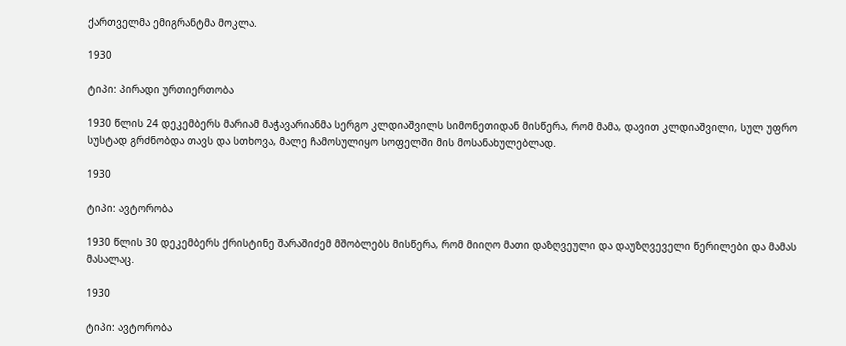ქართველმა ემიგრანტმა მოკლა.

1930

ტიპი: პირადი ურთიერთობა

1930 წლის 24 დეკემბერს მარიამ მაჭავარიანმა სერგო კლდიაშვილს სიმონეთიდან მისწერა, რომ მამა, დავით კლდიაშვილი, სულ უფრო სუსტად გრძნობდა თავს და სთხოვა, მალე ჩამოსულიყო სოფელში მის მოსანახულებლად.

1930

ტიპი: ავტორობა

1930 წლის 30 დეკემბერს ქრისტინე შარაშიძემ მშობლებს მისწერა, რომ მიიღო მათი დაზღვეული და დაუზღვეველი წერილები და მამას მასალაც.

1930

ტიპი: ავტორობა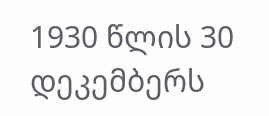1930 წლის 30 დეკემბერს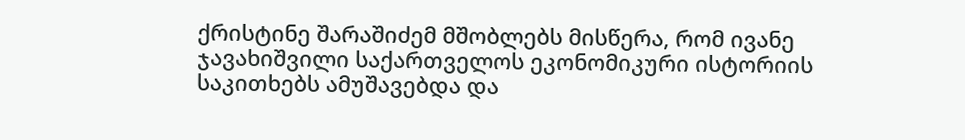ქრისტინე შარაშიძემ მშობლებს მისწერა, რომ ივანე ჯავახიშვილი საქართველოს ეკონომიკური ისტორიის საკითხებს ამუშავებდა და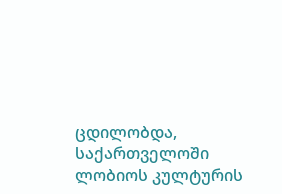ცდილობდა, საქართველოში ლობიოს კულტურის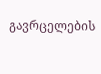გავრცელების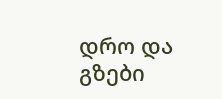დრო და გზები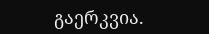გაერკვია.